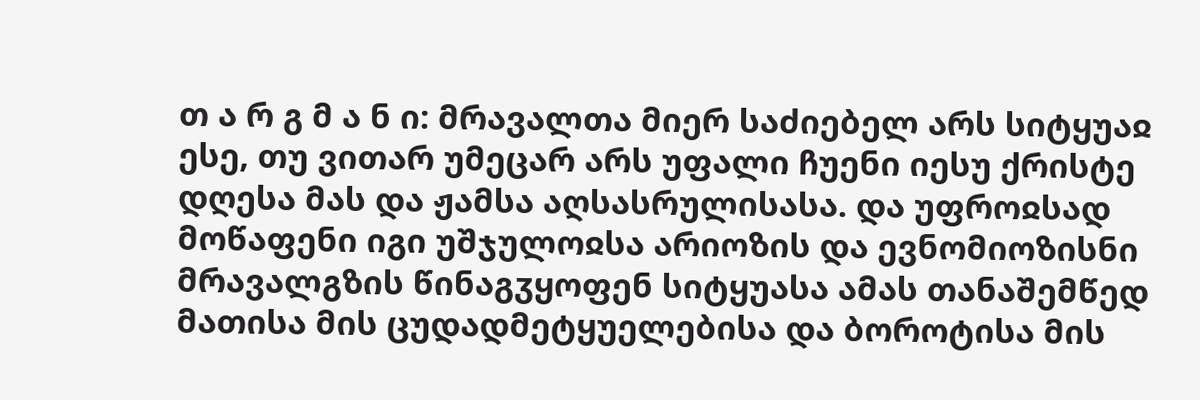თ ა რ გ მ ა ნ ი: მრავალთა მიერ საძიებელ არს სიტყუაჲ ესე, თუ ვითარ უმეცარ არს უფალი ჩუენი იესუ ქრისტე დღესა მას და ჟამსა აღსასრულისასა. და უფროჲსად მოწაფენი იგი უშჯულოჲსა არიოზის და ევნომიოზისნი მრავალგზის წინაგჳყოფენ სიტყუასა ამას თანაშემწედ მათისა მის ცუდადმეტყუელებისა და ბოროტისა მის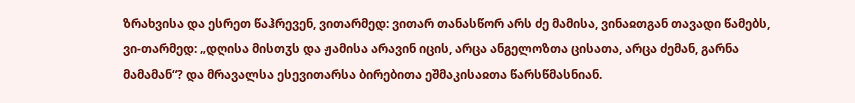ზრახვისა და ესრეთ წაჰრევენ, ვითარმედ: ვითარ თანასწორ არს ძე მამისა, ვინაჲთგან თავადი წამებს, ვი-თარმედ: „დღისა მისთჳს და ჟამისა არავინ იცის, არცა ანგელოზთა ცისათა, არცა ძემან, გარნა მამამან“? და მრავალსა ესევითარსა ბირებითა ეშმაკისაჲთა წარსწმასნიან.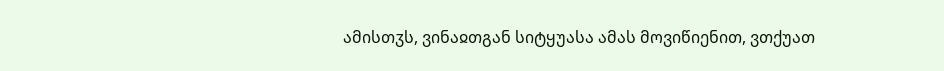ამისთჳს, ვინაჲთგან სიტყუასა ამას მოვიწიენით, ვთქუათ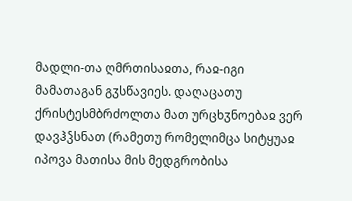მადლი-თა ღმრთისაჲთა, რაჲ-იგი მამათაგან გჳსწავიეს. დაღაცათუ ქრისტესმბრძოლთა მათ ურცხჳნოებაჲ ვერ დავჰჴსნათ (რამეთუ რომელიმცა სიტყუაჲ იპოვა მათისა მის მედგრობისა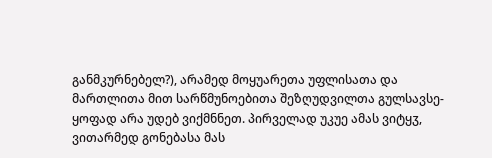განმკურნებელ?), არამედ მოყუარეთა უფლისათა და მართლითა მით სარწმუნოებითა შეზღუდვილთა გულსავსე-ყოფად არა უდებ ვიქმნნეთ. პირველად უკუე ამას ვიტყჳ, ვითარმედ გონებასა მას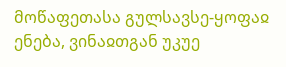მოწაფეთასა გულსავსე-ყოფაჲ ენება, ვინაჲთგან უკუე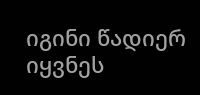იგინი წადიერ იყვნეს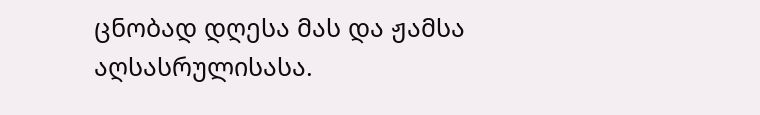ცნობად დღესა მას და ჟამსა აღსასრულისასა.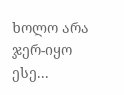ხოლო არა ჯერ-იყო ესე...